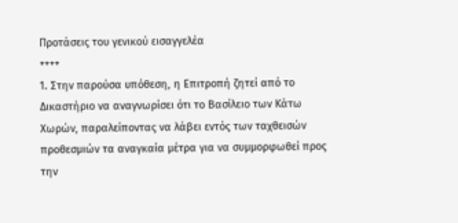Προτάσεις του γενικού εισαγγελέα
++++
1. Στην παρούσα υπόθεση, η Επιτροπή ζητεί από το Δικαστήριο να αναγνωρίσει ότι το Βασίλειο των Κάτω Χωρών, παραλείποντας να λάβει εντός των ταχθεισών προθεσμιών τα αναγκαία μέτρα για να συμμορφωθεί προς την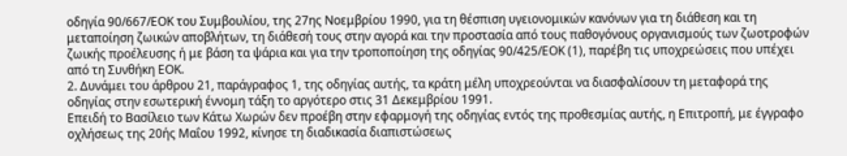οδηγία 90/667/ΕΟΚ του Συμβουλίου, της 27ης Νοεμβρίου 1990, για τη θέσπιση υγειονομικών κανόνων για τη διάθεση και τη μεταποίηση ζωικών αποβλήτων, τη διάθεσή τους στην αγορά και την προστασία από τους παθογόνους οργανισμούς των ζωοτροφών ζωικής προέλευσης ή με βάση τα ψάρια και για την τροποποίηση της οδηγίας 90/425/ΕΟΚ (1), παρέβη τις υποχρεώσεις που υπέχει από τη Συνθήκη ΕΟΚ.
2. Δυνάμει του άρθρου 21, παράγραφος 1, της οδηγίας αυτής, τα κράτη μέλη υποχρεούνται να διασφαλίσουν τη μεταφορά της οδηγίας στην εσωτερική έννομη τάξη το αργότερο στις 31 Δεκεμβρίου 1991.
Επειδή το Βασίλειο των Κάτω Χωρών δεν προέβη στην εφαρμογή της οδηγίας εντός της προθεσμίας αυτής, η Επιτροπή, με έγγραφο οχλήσεως της 20ής Μαΐου 1992, κίνησε τη διαδικασία διαπιστώσεως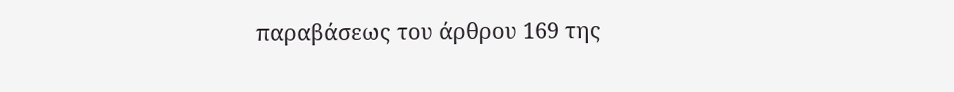παραβάσεως του άρθρου 169 της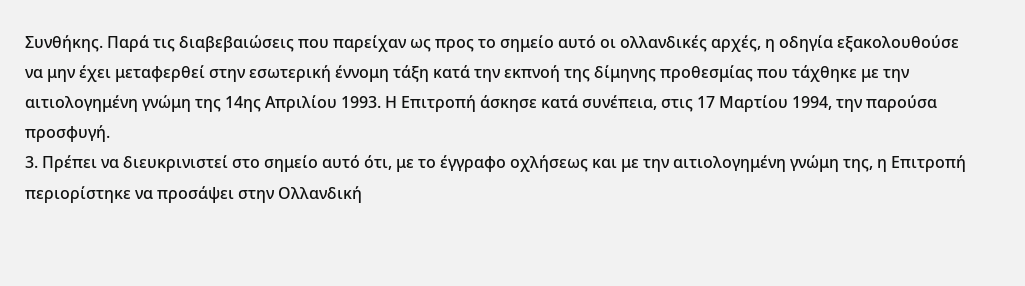Συνθήκης. Παρά τις διαβεβαιώσεις που παρείχαν ως προς το σημείο αυτό οι ολλανδικές αρχές, η οδηγία εξακολουθούσε να μην έχει μεταφερθεί στην εσωτερική έννομη τάξη κατά την εκπνοή της δίμηνης προθεσμίας που τάχθηκε με την αιτιολογημένη γνώμη της 14ης Απριλίου 1993. Η Επιτροπή άσκησε κατά συνέπεια, στις 17 Μαρτίου 1994, την παρούσα προσφυγή.
3. Πρέπει να διευκρινιστεί στο σημείο αυτό ότι, με το έγγραφο οχλήσεως και με την αιτιολογημένη γνώμη της, η Επιτροπή περιορίστηκε να προσάψει στην Ολλανδική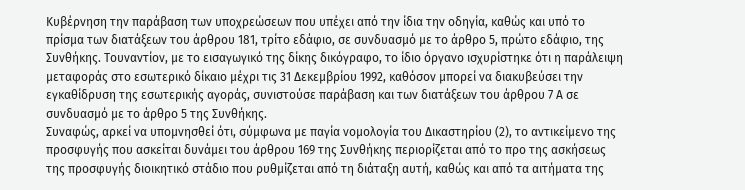Κυβέρνηση την παράβαση των υποχρεώσεων που υπέχει από την ίδια την οδηγία, καθώς και υπό το πρίσμα των διατάξεων του άρθρου 181, τρίτο εδάφιο, σε συνδυασμό με το άρθρο 5, πρώτο εδάφιο, της Συνθήκης. Τουναντίον, με το εισαγωγικό της δίκης δικόγραφο, το ίδιο όργανο ισχυρίστηκε ότι η παράλειψη μεταφοράς στο εσωτερικό δίκαιο μέχρι τις 31 Δεκεμβρίου 1992, καθόσον μπορεί να διακυβεύσει την εγκαθίδρυση της εσωτερικής αγοράς, συνιστούσε παράβαση και των διατάξεων του άρθρου 7 Α σε συνδυασμό με το άρθρο 5 της Συνθήκης.
Συναφώς, αρκεί να υπομνησθεί ότι, σύμφωνα με παγία νομολογία του Δικαστηρίου (2), το αντικείμενο της προσφυγής που ασκείται δυνάμει του άρθρου 169 της Συνθήκης περιορίζεται από το προ της ασκήσεως της προσφυγής διοικητικό στάδιο που ρυθμίζεται από τη διάταξη αυτή, καθώς και από τα αιτήματα της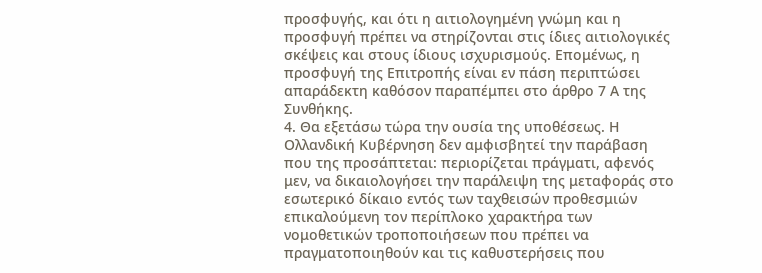προσφυγής, και ότι η αιτιολογημένη γνώμη και η προσφυγή πρέπει να στηρίζονται στις ίδιες αιτιολογικές σκέψεις και στους ίδιους ισχυρισμούς. Επομένως, η προσφυγή της Επιτροπής είναι εν πάση περιπτώσει απαράδεκτη καθόσον παραπέμπει στο άρθρο 7 Α της Συνθήκης.
4. Θα εξετάσω τώρα την ουσία της υποθέσεως. Η Ολλανδική Κυβέρνηση δεν αμφισβητεί την παράβαση που της προσάπτεται: περιορίζεται πράγματι, αφενός μεν, να δικαιολογήσει την παράλειψη της μεταφοράς στο εσωτερικό δίκαιο εντός των ταχθεισών προθεσμιών επικαλούμενη τον περίπλοκο χαρακτήρα των νομοθετικών τροποποιήσεων που πρέπει να πραγματοποιηθούν και τις καθυστερήσεις που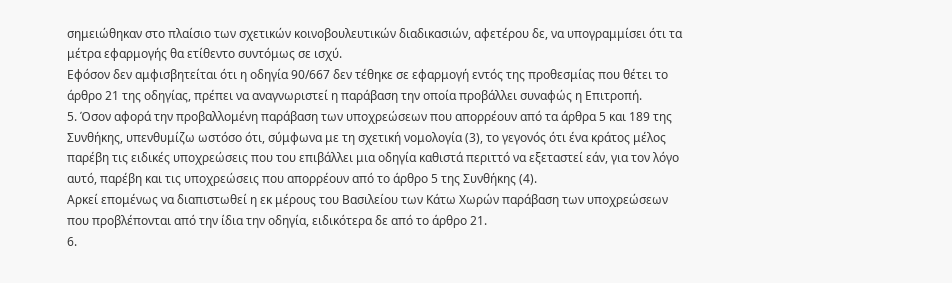σημειώθηκαν στο πλαίσιο των σχετικών κοινοβουλευτικών διαδικασιών, αφετέρου δε, να υπογραμμίσει ότι τα μέτρα εφαρμογής θα ετίθεντο συντόμως σε ισχύ.
Εφόσον δεν αμφισβητείται ότι η οδηγία 90/667 δεν τέθηκε σε εφαρμογή εντός της προθεσμίας που θέτει το άρθρο 21 της οδηγίας, πρέπει να αναγνωριστεί η παράβαση την οποία προβάλλει συναφώς η Επιτροπή.
5. Όσον αφορά την προβαλλομένη παράβαση των υποχρεώσεων που απορρέουν από τα άρθρα 5 και 189 της Συνθήκης, υπενθυμίζω ωστόσο ότι, σύμφωνα με τη σχετική νομολογία (3), το γεγονός ότι ένα κράτος μέλος παρέβη τις ειδικές υποχρεώσεις που του επιβάλλει μια οδηγία καθιστά περιττό να εξεταστεί εάν, για τον λόγο αυτό, παρέβη και τις υποχρεώσεις που απορρέουν από το άρθρο 5 της Συνθήκης (4).
Αρκεί επομένως να διαπιστωθεί η εκ μέρους του Βασιλείου των Κάτω Χωρών παράβαση των υποχρεώσεων που προβλέπονται από την ίδια την οδηγία, ειδικότερα δε από το άρθρο 21.
6.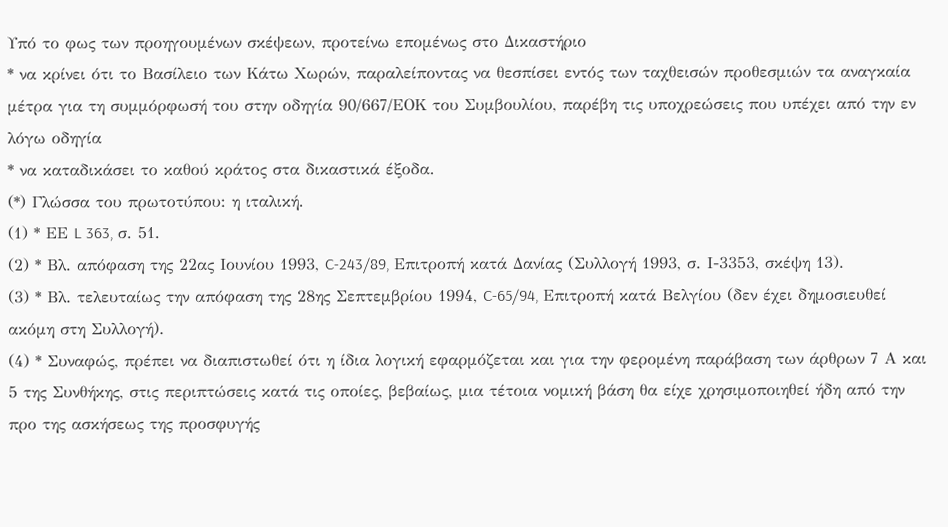Υπό το φως των προηγουμένων σκέψεων, προτείνω επομένως στο Δικαστήριο
* να κρίνει ότι το Βασίλειο των Κάτω Χωρών, παραλείποντας να θεσπίσει εντός των ταχθεισών προθεσμιών τα αναγκαία μέτρα για τη συμμόρφωσή του στην οδηγία 90/667/ΕΟΚ του Συμβουλίου, παρέβη τις υποχρεώσεις που υπέχει από την εν λόγω οδηγία
* να καταδικάσει το καθού κράτος στα δικαστικά έξοδα.
(*) Γλώσσα του πρωτοτύπου: η ιταλική.
(1) * ΕΕ L 363, σ. 51.
(2) * Βλ. απόφαση της 22ας Ιουνίου 1993, C-243/89, Επιτροπή κατά Δανίας (Συλλογή 1993, σ. Ι-3353, σκέψη 13).
(3) * Βλ. τελευταίως την απόφαση της 28ης Σεπτεμβρίου 1994, C-65/94, Επιτροπή κατά Βελγίου (δεν έχει δημοσιευθεί ακόμη στη Συλλογή).
(4) * Συναφώς, πρέπει να διαπιστωθεί ότι η ίδια λογική εφαρμόζεται και για την φερομένη παράβαση των άρθρων 7 Α και 5 της Συνθήκης, στις περιπτώσεις κατά τις οποίες, βεβαίως, μια τέτοια νομική βάση θα είχε χρησιμοποιηθεί ήδη από την προ της ασκήσεως της προσφυγής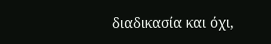διαδικασία και όχι,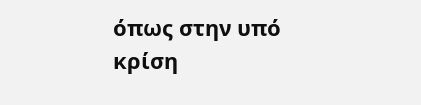όπως στην υπό κρίση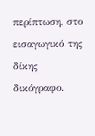περίπτωση, στο εισαγωγικό της δίκης δικόγραφο.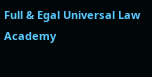Full & Egal Universal Law Academy